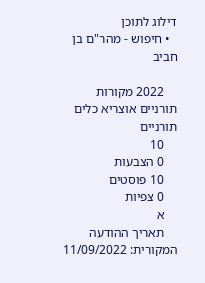דילוג לתוכן
  • חיפוש - מהר"ם בן חביב

    2022 מקורות תורניים אוצריא כלים תורניים
    10
    0 הצבעות
    10 פוסטים
    0 צפיות
    א
    תאריך ההודעה המקורית: 11/09/2022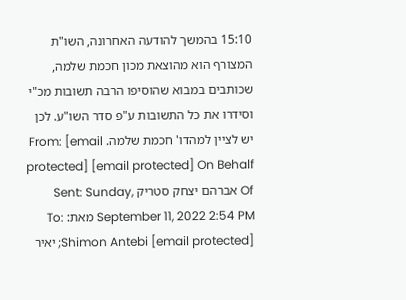15:10 בהמשך להודעה האחרונה, השו"ת המצורף הוא מהוצאת מכון חכמת שלמה, שכותבים במבוא שהוסיפו הרבה תשובות מכ"י וסידרו את כל התשובות ע"פ סדר השו"ע. לכן יש לציין למהדו' חכמת שלמה. From: [email protected] [email protected] On Behalf Of אברהם יצחק סטריק Sent: Sunday, September 11, 2022 2:54 PM מאת: To: Shimon Antebi [email protected]; יאיר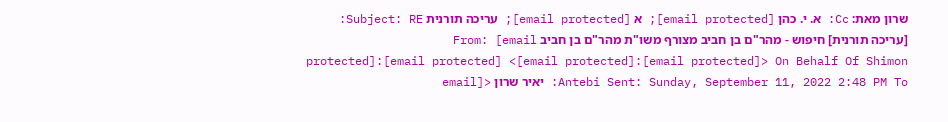שרון מאת: Cc: א. י. כהן [email protected]; א [email protected]; עריכה תורנית Subject: RE: [עריכה תורנית] חיפוש - מהר"ם בן חביב מצורף משו"ת מהר"ם בן חביב From: [email protected]:[email protected] <[email protected]:[email protected]> On Behalf Of Shimon Antebi Sent: Sunday, September 11, 2022 2:48 PM To: יאיר שרון <[email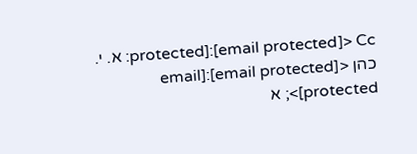protected]:[email protected]> Cc: א. י. כהן <[email protected]:[email protected]>; א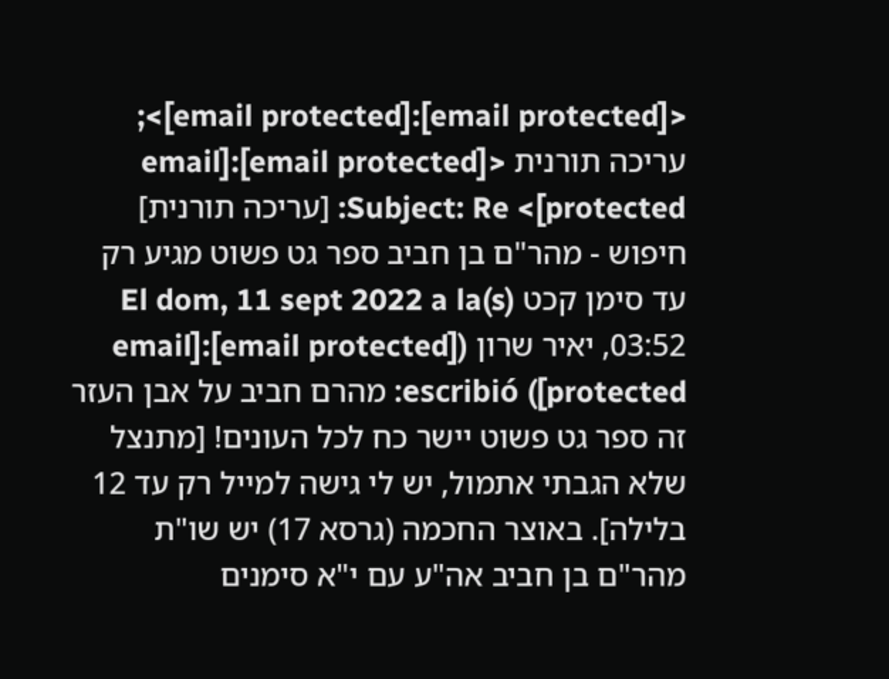<[email protected]:[email protected]>; עריכה תורנית <[email protected]:[email protected]> Subject: Re: [עריכה תורנית] חיפוש - מהר"ם בן חביב ספר גט פשוט מגיע רק עד סימן קכט El dom, 11 sept 2022 a la(s) 03:52, יאיר שרון ([email protected]:[email protected]) escribió: מהרם חביב על אבן העזר זה ספר גט פשוט יישר כח לכל העונים! [מתנצל שלא הגבתי אתמול, יש לי גישה למייל רק עד 12 בלילה]. באוצר החכמה (גרסא 17) יש שו"ת מהר"ם בן חביב אה"ע עם י"א סימנים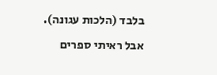בלבד (הלכות עגונה). אבל ראיתי ספרים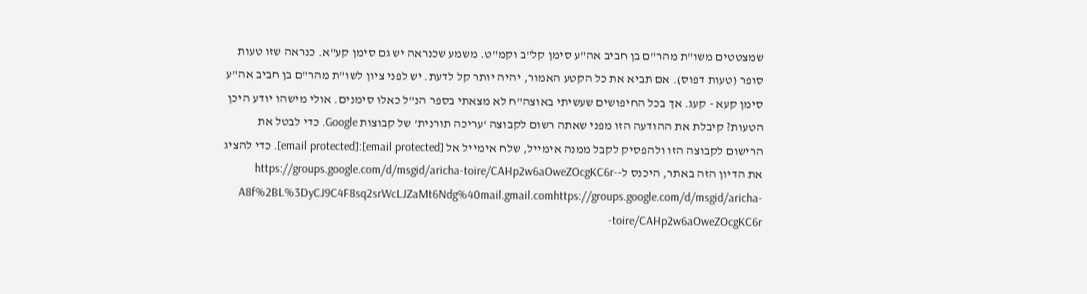שמצטטים משו"ת מהר"ם בן חביב אה"ע סימן קל"ב וקמ"ט. משמע שכנראה יש גם סימן קע"א. כנראה שזו טעות סופר (טעות דפוס). אם תביא את כל הקטע האמור, יהיה יותר קל לדעת. יש לפני ציון לשו"ת מהר"ם בן חביב אה"ע סימן קעא - קעג. אך בכל החיפושים שעשיתי באוצה"ח לא מצאתי בספר הנ"ל כאלו סימנים. אולי מישהו יודע היכן הטעות? קיבלת את ההודעה הזו מפני שאתה רשום לקבוצה 'עריכה תורנית' של קבוצות Google. כדי לבטל את הרישום לקבוצה הזו ולהפסיק לקבל ממנה אימייל, שלח אימייל אל [email protected]:[email protected]. כדי להציג את הדיון הזה באתר, היכנס ל-https://groups.google.com/d/msgid/aricha-toire/CAHp2w6aOweZOcgKC6r-A8f%2BL%3DyCJ9C4F8sq2srWcLJZaMt6Ndg%40mail.gmail.comhttps://groups.google.com/d/msgid/aricha-toire/CAHp2w6aOweZOcgKC6r-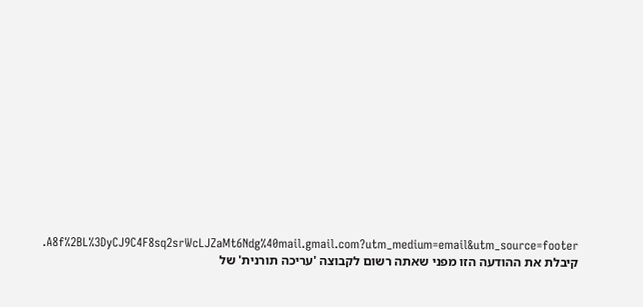A8f%2BL%3DyCJ9C4F8sq2srWcLJZaMt6Ndg%40mail.gmail.com?utm_medium=email&utm_source=footer. קיבלת את ההודעה הזו מפני שאתה רשום לקבוצה 'עריכה תורנית' של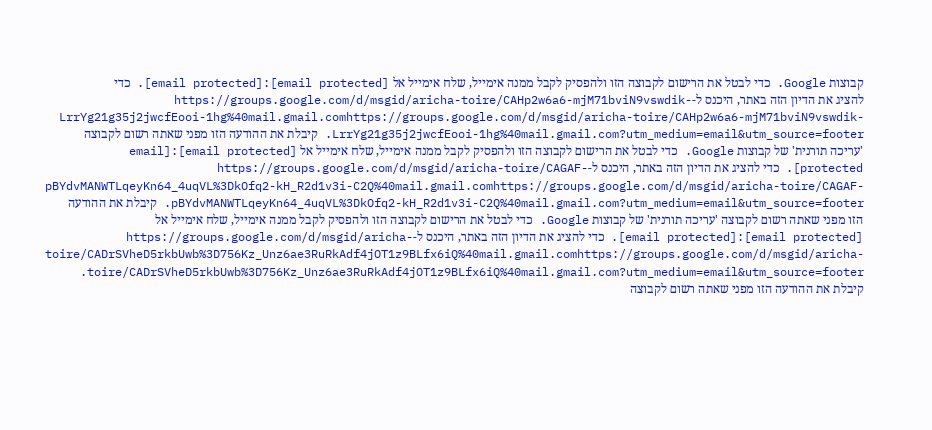קבוצות Google. כדי לבטל את הרישום לקבוצה הזו ולהפסיק לקבל ממנה אימייל, שלח אימייל אל [email protected]:[email protected]. כדי להציג את הדיון הזה באתר, היכנס ל-https://groups.google.com/d/msgid/aricha-toire/CAHp2w6a6-mjM71bviN9vswdik-LrrYg21g35j2jwcfEooi-1hg%40mail.gmail.comhttps://groups.google.com/d/msgid/aricha-toire/CAHp2w6a6-mjM71bviN9vswdik-LrrYg21g35j2jwcfEooi-1hg%40mail.gmail.com?utm_medium=email&utm_source=footer. קיבלת את ההודעה הזו מפני שאתה רשום לקבוצה 'עריכה תורנית' של קבוצות Google. כדי לבטל את הרישום לקבוצה הזו ולהפסיק לקבל ממנה אימייל, שלח אימייל אל [email protected]:[email protected]. כדי להציג את הדיון הזה באתר, היכנס ל-https://groups.google.com/d/msgid/aricha-toire/CAGAF-pBYdvMANWTLqeyKn64_4uqVL%3DkOfq2-kH_R2d1v3i-C2Q%40mail.gmail.comhttps://groups.google.com/d/msgid/aricha-toire/CAGAF-pBYdvMANWTLqeyKn64_4uqVL%3DkOfq2-kH_R2d1v3i-C2Q%40mail.gmail.com?utm_medium=email&utm_source=footer. קיבלת את ההודעה הזו מפני שאתה רשום לקבוצה 'עריכה תורנית' של קבוצות Google. כדי לבטל את הרישום לקבוצה הזו ולהפסיק לקבל ממנה אימייל, שלח אימייל אל [email protected]:[email protected]. כדי להציג את הדיון הזה באתר, היכנס ל-https://groups.google.com/d/msgid/aricha-toire/CADrSVheD5rkbUwb%3D756Kz_Unz6ae3RuRkAdf4jOT1z9BLfx6iQ%40mail.gmail.comhttps://groups.google.com/d/msgid/aricha-toire/CADrSVheD5rkbUwb%3D756Kz_Unz6ae3RuRkAdf4jOT1z9BLfx6iQ%40mail.gmail.com?utm_medium=email&utm_source=footer. קיבלת את ההודעה הזו מפני שאתה רשום לקבוצה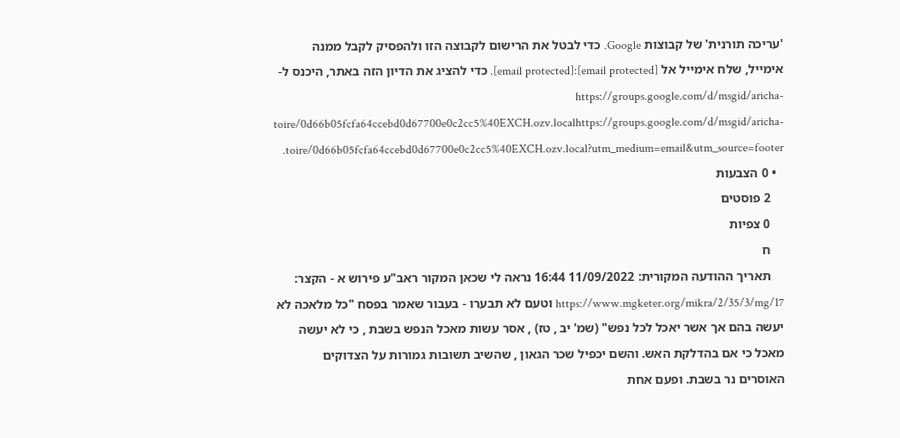'עריכה תורנית' של קבוצות Google. כדי לבטל את הרישום לקבוצה הזו ולהפסיק לקבל ממנה אימייל, שלח אימייל אל [email protected]:[email protected]. כדי להציג את הדיון הזה באתר, היכנס ל-https://groups.google.com/d/msgid/aricha-toire/0d66b05fcfa64ccebd0d67700e0c2cc5%40EXCH.ozv.localhttps://groups.google.com/d/msgid/aricha-toire/0d66b05fcfa64ccebd0d67700e0c2cc5%40EXCH.ozv.local?utm_medium=email&utm_source=footer.
  • 0 הצבעות
    2 פוסטים
    0 צפיות
    ח
    תאריך ההודעה המקורית: 11/09/2022 16:44 נראה לי שכאן המקור ראב"ע פירוש א - הקצר: https://www.mgketer.org/mikra/2/35/3/mg/17 וטעם לא תבערו - בעבור שאמר בפסח "כל מלאכה לא יעשה בהם אך אשר יאכל לכל נפש" (שמ' יב , טז) , אסר עשות מאכל הנפש בשבת , כי לא יעשה מאכל כי אם בהדלקת האש. והשם יכפיל שכר הגאון , שהשיב תשובות גמורות על הצדוקים האוסרים נר בשבת. ופעם אחת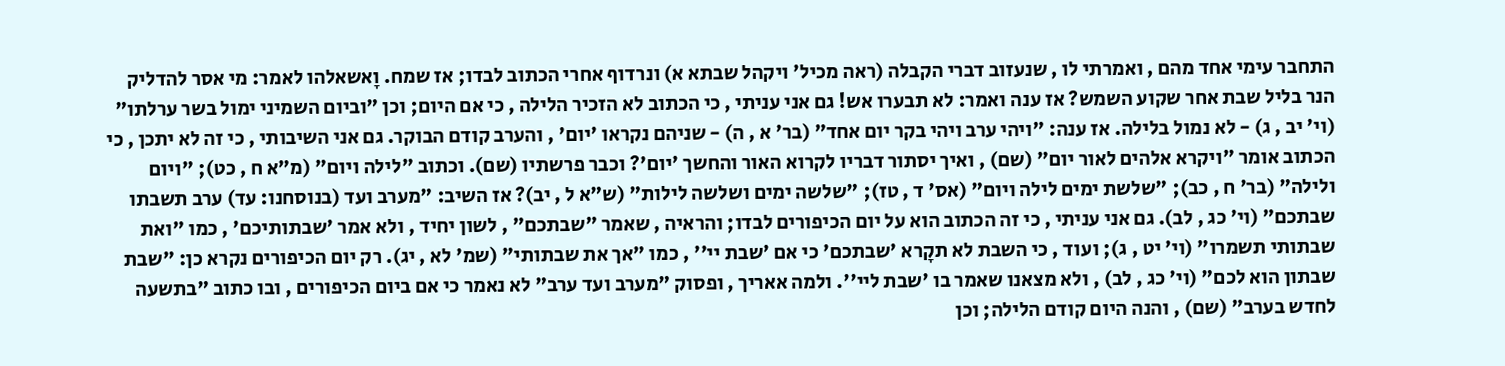התחבר עימי אחד מהם , ואמרתי לו , שנעזוב דברי הקבלה (ראה מכיל' ויקהל שבתא א) ונרדוף אחרי הכתוב לבדו; אז שמח. וָאשאלהו לאמר: מי אסר להדליק הנר בליל שבת אחר שקוע השמש? אז ענה ואמר: לא תבערו אש! גם אני עניתי , כי הכתוב לא הזכיר הלילה , כי אם היום; וכן "וביום השמיני ימול בשר ערלתו" (וי' יב , ג) - לא נמול בלילה. אז ענה: "ויהי ערב ויהי בקר יום אחד" (בר' א , ה) - שניהם נקראו 'יום' , והערב קודם הבוקר. גם אני השיבותי , כי זה לא יתכן , כי הכתוב אומר "ויקרא אלהים לאור יום" (שם) , ואיך יסתור דבריו לקרוא האור והחשך 'יום'? וכבר פרשתיו (שם). וכתוב "לילה ויום" (מ"א ח , כט); "ויום ולילה" (בר' ח , כב); "שלשת ימים לילה ויום" (אס' ד , טז); "שלשה ימים ושלשה לילות" (ש"א ל , יב)? אז השיב: "מערב ועד (בנוסחנו: עד) ערב תשבתו שבתכם" (וי' כג , לב). גם אני עניתי , כי זה הכתוב הוא על יום הכיפורים לבדו; והראיה , שאמר "שבתכם" , לשון יחיד , ולא אמר 'שבתותיכם' , כמו "ואת שבתותי תשמרו" (וי' יט , ג); ועוד , כי השבת לא תקָרא 'שבתכם' כי אם 'שבת יי'' , כמו "אך את שבתותי" (שמ' לא , יג). רק יום הכיפורים נקרא כן: "שבת שבתון הוא לכם" (וי' כג , לב) , ולא מצאנו שאמר בו 'שבת ליי''. ולמה אאריך , ופסוק "מערב ועד ערב" לא נאמר כי אם ביום הכיפורים , ובו כתוב "בתשעה לחדש בערב" (שם) , והנה היום קודם הלילה; וכן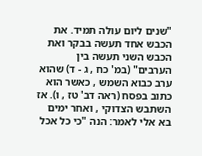"שנים ליום עולה תמיד. את הכבש אחד תעשה בבקר ואת הכבש השני תעשה בין הערבים" (במ' כח , ג - ד) שהוא ערב כבוא השמש , כאשר הוא כתוב בפסח (ראה דב' טז , ו). אז השתבש הצדוקי , ואחר ימים בא אלי לאמר: הנה "כי כל אכל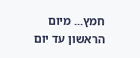חמץ... מיום הראשון עד יום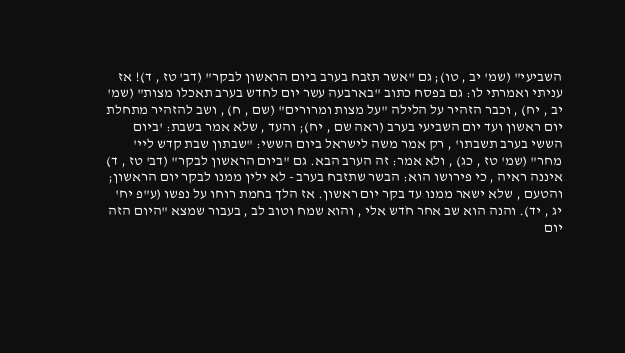השביעי" (שמ' יב , טו); גם "אשר תזבח בערב ביום הראשון לבקר" (דב' טז , ד)! אז עניתי ואמרתי לו: גם בפסח כתוב "בארבעה עשר יום לחדש בערב תאכלו מצות" (שמ' יב , יח) , וכבר הזהיר על הלילה "על מצות ומרורים" (שם , ח) , ושב להזהיר מתחלת יום ראשון ועד יום השביעי בערב (ראה שם , יח); והעד , שלא אמר בשבת: 'ביום הששי בערב תשבתו' , רק אמר משה לישראל ביום הששי: "שבתון שבת קדש ליי' מחר" (שמ' טז , כג) , ולא אמר: זה הערב הבא. גם "ביום הראשון לבקר" (דב' טז , ד) איננה ראיה , כי פירושו הוא: הבשר שתזבח בערב - לא ילין ממנו לבקר יום הראשון; והטעם , שלא ישאר ממנו עד בקר יום ראשון. אז הלך בחמת רוחו על נפשו (ע"פ יח' יג , יד). והנה הוא שב אחר חֹדש אלי , והוא שמח וטוב לב , בעבור שמצא "היום הזה יום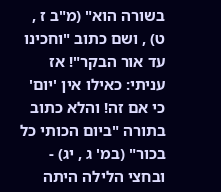בשורה הוא" (מ"ב ז , ט) , ושם כתוב "וחכינו עד אור הבקר"! אז עניתי: כאילו אין 'יום' כי אם זה! והלא כתוב בתורה "ביום הכותי כל בכור" (במ' ג , יג) - ובחצי הלילה היתה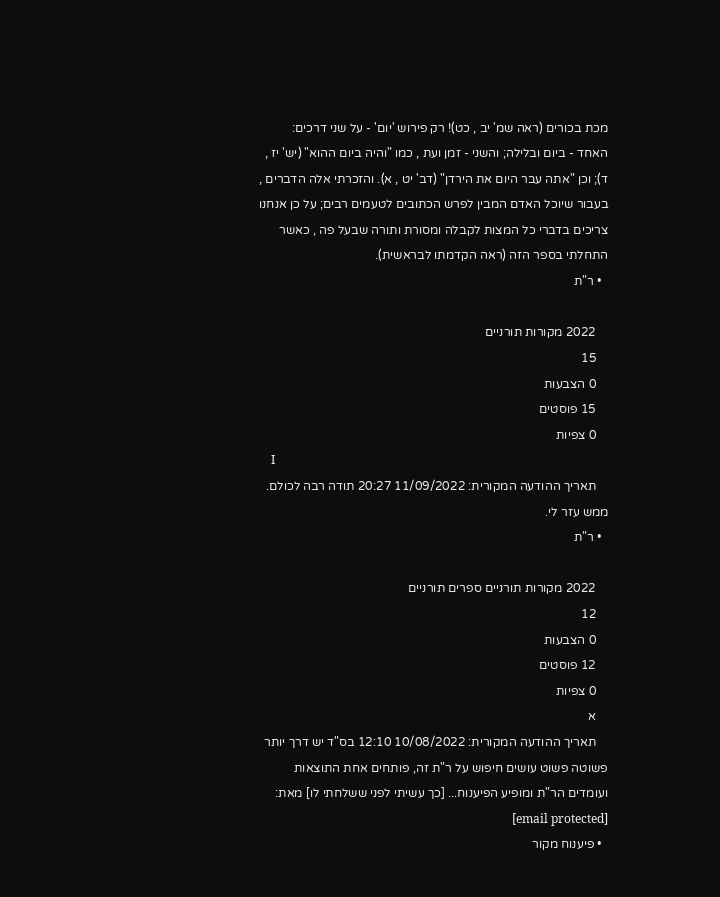מכת בכורים (ראה שמ' יב , כט)! רק פירוש 'יום' - על שני דרכים: האחד - ביום ובלילה; והשני - זמן ועת , כמו "והיה ביום ההוא" (יש' יז , ד); וכן "אתה עבר היום את הירדן" (דב' יט , א). והזכרתי אלה הדברים , בעבור שיוכל האדם המבין לפרש הכתובים לטעמים רבים; על כן אנחנו צריכים בדברי כל המצות לקבלה ומסורת ותורה שבעל פה , כאשר התחלתי בספר הזה (ראה הקדמתו לבראשית).
  • ר"ת

    2022 מקורות תורניים
    15
    0 הצבעות
    15 פוסטים
    0 צפיות
    I
    תאריך ההודעה המקורית: 11/09/2022 20:27 תודה רבה לכולם. ממש עזר לי.
  • ר"ת

    2022 מקורות תורניים ספרים תורניים
    12
    0 הצבעות
    12 פוסטים
    0 צפיות
    א
    תאריך ההודעה המקורית: 10/08/2022 12:10 בס"ד יש דרך יותר פשוטה פשוט עושים חיפוש על ר"ת זה, פותחים אחת התוצאות ועומדים הר"ת ומופיע הפיענוח... [כך עשיתי לפני ששלחתי לו] מאת: [email protected]
  • פיענוח מקור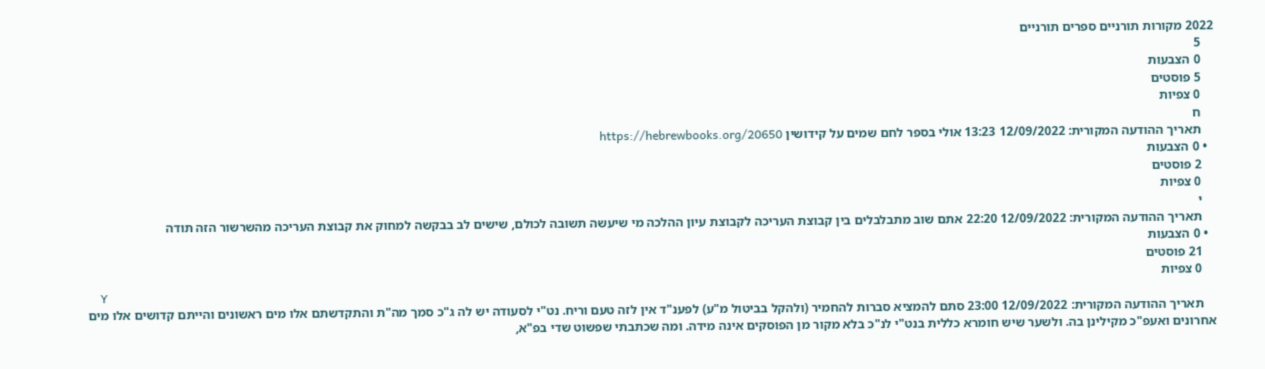2022 מקורות תורניים ספרים תורניים
    5
    0 הצבעות
    5 פוסטים
    0 צפיות
    ח
    תאריך ההודעה המקורית: 12/09/2022 13:23 אולי בספר לחם שמים על קידושין https://hebrewbooks.org/20650
  • 0 הצבעות
    2 פוסטים
    0 צפיות
    י
    תאריך ההודעה המקורית: 12/09/2022 22:20 אתם שוב מתבלבלים בין קבוצת העריכה לקבוצת עיון ההלכה מי שיעשה תשובה לכולם, שישים לב בבקשה למחוק את קבוצת העריכה מהשרשור הזה תודה
  • 0 הצבעות
    21 פוסטים
    0 צפיות
    Y
    תאריך ההודעה המקורית: 12/09/2022 23:00 סתם להמציא סברות להחמיר (ולהקל בביטול מ"ע) לפענ"ד אין לזה טעם וריח. נט"י לסעודה יש לה ג"כ סמך מה"ת והתקדשתם אלו מים ראשונים והייתם קדושים אלו מים אחרונים ואעפ"כ מקילינן בה. ולשער שיש חומרא כללית בנט"י לנ"כ בלא מקור מן הפוסקים אינה מידה. ומה שכתבתי שפשוט שדי בפ"א,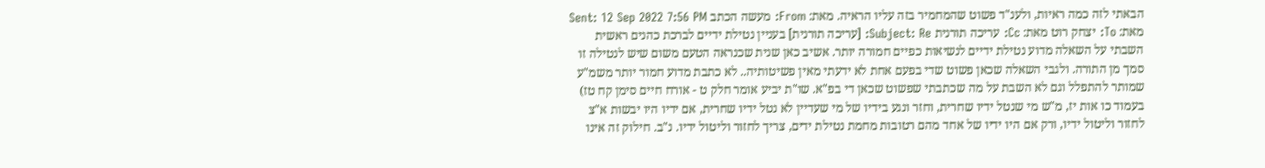הבאתי לזה כמה ראיות, ולענ"ד פשוט שהמחמיר בזה עליו הראיה. מאת: From: מעשה הכתב Sent: 12 Sep 2022 7:56 PM מאת: To: יצחק רוט מאת: Cc: עריכה תורנית Subject: Re: [עריכה תורנית] בעניין נטילת ידיים לברכת כהנים ראשית השבתי על השאלה מדוע נטילת ידיים לנשיאות כפיים חמורה יותר. אשיב כאן שנית שכנראה הטעם משום שיש לנטילה זו סמך מן התורה. ולגבי השאלה שכאן פשוט שדי בפעם אחת לא ידעתי מאין פשיטותיה.. לא כתבת מדוע חמור יותר משמ"ע שמותר להתפלל וגם לא השבת על מה שכתבתי שפשוט שכאן די בפ"א. שו"ת יביע אומר חלק ט - אורח חיים סימן קח טז) בעמוד כו אות יז, מ"ש מי שנטל ידיו שחרית, וחזר ונגע בידיו של מי שעדיין לא נטל ידיו שחרית, אם ידיו היו יבשות א"צ לחזור וליטול ידיו, ורק אם היו ידיו של אחד מהם רטובות מחמת נטילת ידים, צריך לחזור וליטול ידיו. נ"ב. חילוק זה אינו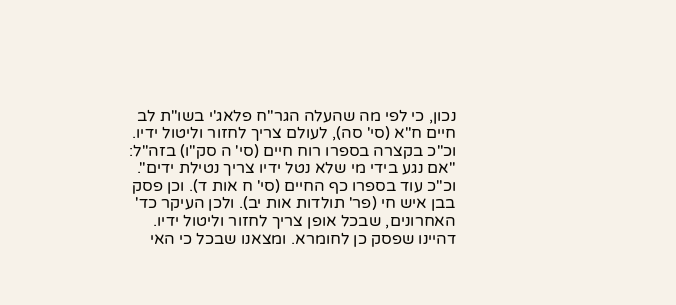נכון, כי לפי מה שהעלה הגר"ח פלאג'י בשו"ת לב חיים ח"א (סי' סה), לעולם צריך לחזור וליטול ידיו. וכ"כ בקצרה בספרו רוח חיים (סי' ה סק"ו) בזה"ל: "אם נגע בידי מי שלא נטל ידיו צריך נטילת ידים". וכ"כ עוד בספרו כף החיים (סי' ח אות ד). וכן פסק בבן איש חי (פר' תולדות אות יב). ולכן העיקר כד' האחרונים, שבכל אופן צריך לחזור וליטול ידיו. דהיינו שפסק כן לחומרא. ומצאנו שבכל כי האי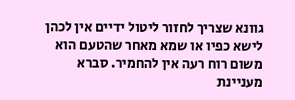גוונא שצריך לחזור ליטול ידיים אין לכהן לישא כפיו או שמא מאחר שהטעם הוא משום רוח רעה אין להחמיר. סברא מעניינת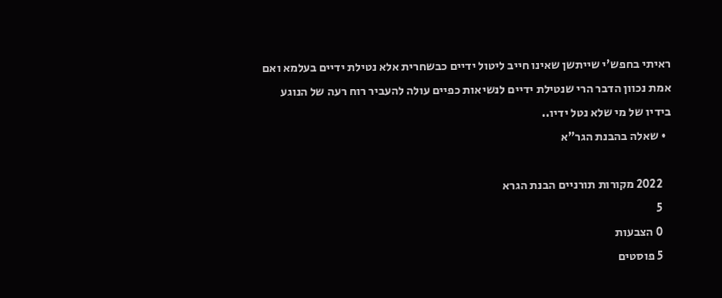ראיתי בחפש'י שייתשן שאינו חייב ליטול ידיים כבשחרית אלא נטילת ידיים בעלמא ואם אמת נכוון הדבר הרי שנטילת ידיים לנשיאות כפיים עולה להעביר רוח רעה של הנוגע בידיו של מי שלא נטל ידיו..
  • שאלה בהבנת הגר"א

    2022 מקורות תורניים הבנת הגרא
    5
    0 הצבעות
    5 פוסטים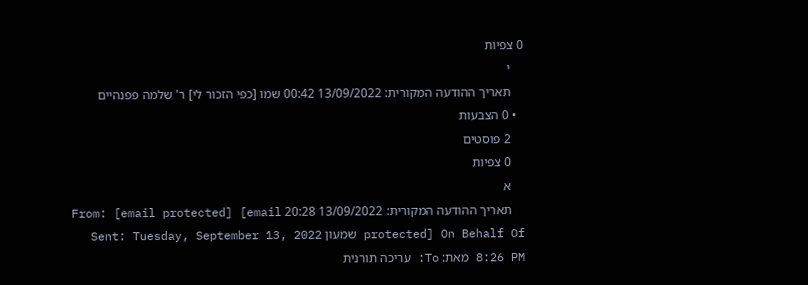0 צפיות
    י
    תאריך ההודעה המקורית: 13/09/2022 00:42 שמו [כפי הזכור לי] ר' שלמה פפנהיים
  • 0 הצבעות
    2 פוסטים
    0 צפיות
    א
    תאריך ההודעה המקורית: 13/09/2022 20:28 From: [email protected] [email protected] On Behalf Of שמעון Sent: Tuesday, September 13, 2022 8:26 PM מאת: To: עריכה תורנית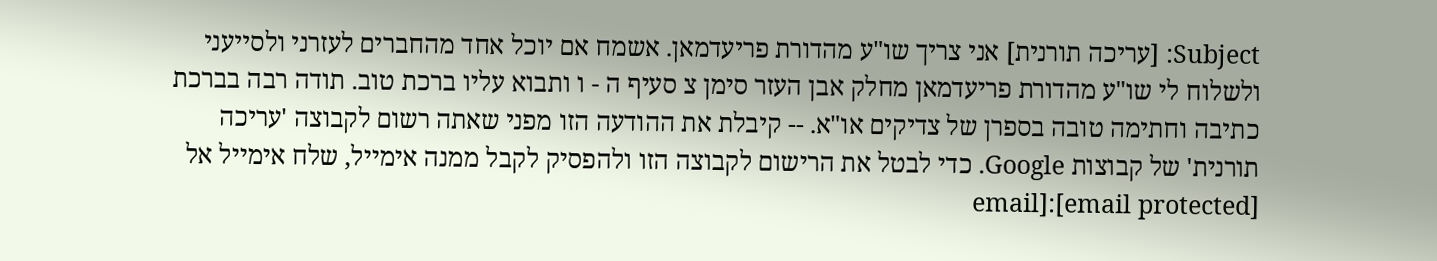Subject: [עריכה תורנית] אני צריך שו"ע מהדורת פריעדמאן. אשמח אם יוכל אחד מהחברים לעזרני ולסייעני ולשלוח לי שו"ע מהדורת פריעדמאן מחלק אבן העזר סימן צ סעיף ה - ו ותבוא עליו ברכת טוב. תודה רבה בברכת כתיבה וחתימה טובה בספרן של צדיקים או"א. -- קיבלת את ההודעה הזו מפני שאתה רשום לקבוצה 'עריכה תורנית' של קבוצות Google. כדי לבטל את הרישום לקבוצה הזו ולהפסיק לקבל ממנה אימייל, שלח אימייל אל [email protected]:[email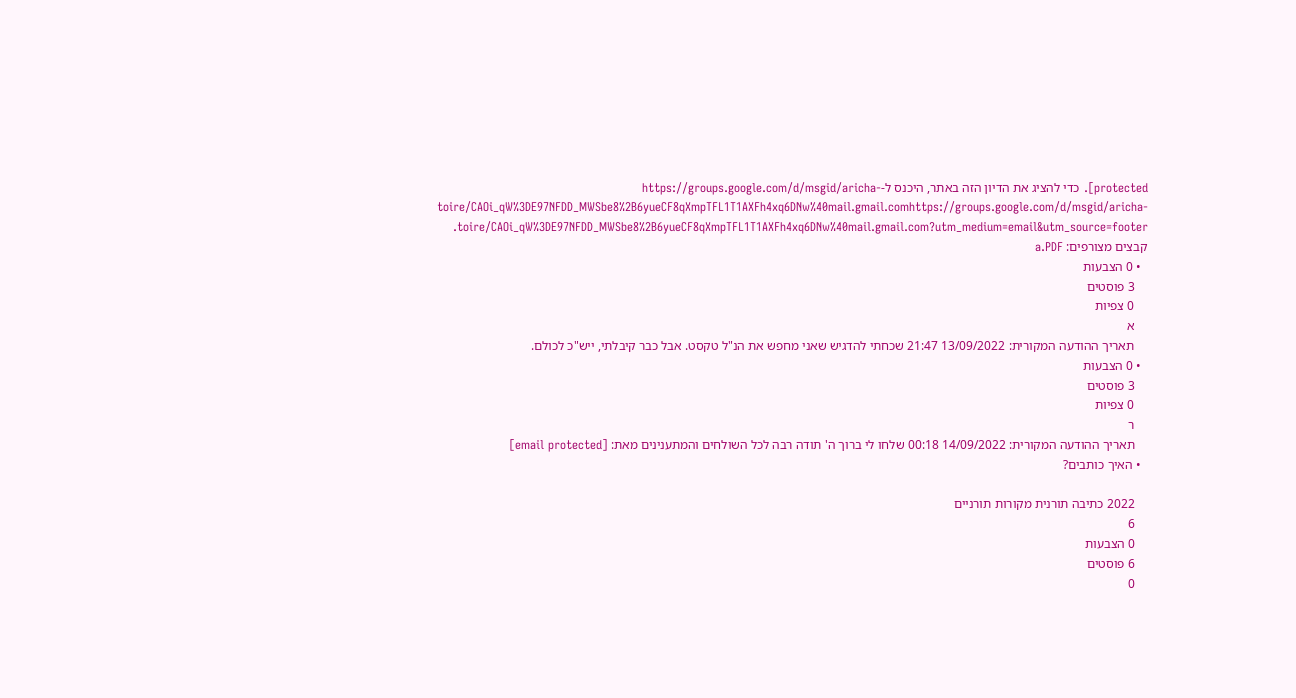protected]. כדי להציג את הדיון הזה באתר, היכנס ל-https://groups.google.com/d/msgid/aricha-toire/CAOi_qW%3DE97NFDD_MWSbe8%2B6yueCF8qXmpTFL1T1AXFh4xq6DNw%40mail.gmail.comhttps://groups.google.com/d/msgid/aricha-toire/CAOi_qW%3DE97NFDD_MWSbe8%2B6yueCF8qXmpTFL1T1AXFh4xq6DNw%40mail.gmail.com?utm_medium=email&utm_source=footer. קבצים מצורפים: a.PDF
  • 0 הצבעות
    3 פוסטים
    0 צפיות
    א
    תאריך ההודעה המקורית: 13/09/2022 21:47 שכחתי להדגיש שאני מחפש את הנ"ל טקסט. אבל כבר קיבלתי, ייש"כ לכולם.
  • 0 הצבעות
    3 פוסטים
    0 צפיות
    ר
    תאריך ההודעה המקורית: 14/09/2022 00:18 שלחו לי ברוך ה' תודה רבה לכל השולחים והמתענינים מאת: [email protected]
  • האיך כותבים?

    2022 כתיבה תורנית מקורות תורניים
    6
    0 הצבעות
    6 פוסטים
    0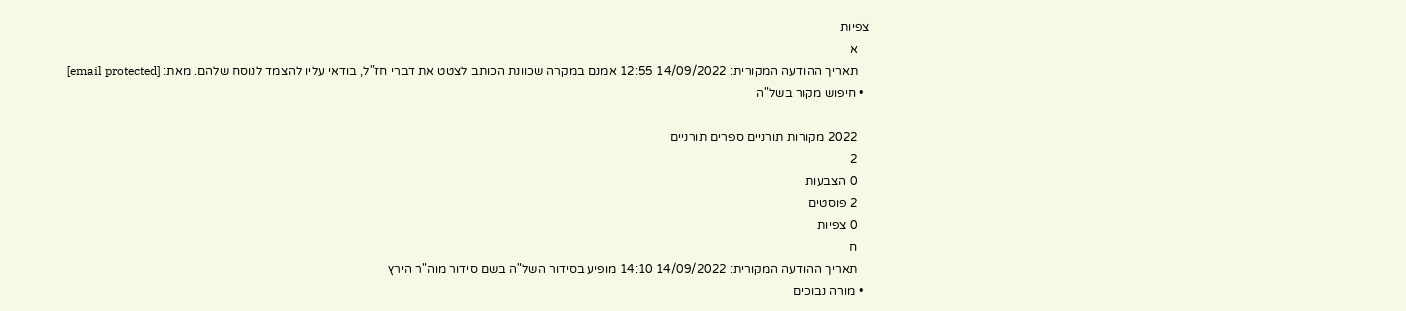צפיות
    א
    תאריך ההודעה המקורית: 14/09/2022 12:55 אמנם במקרה שכוונת הכותב לצטט את דברי חז"ל, בודאי עליו להצמד לנוסח שלהם. מאת: [email protected]
  • חיפוש מקור בשל"ה

    2022 מקורות תורניים ספרים תורניים
    2
    0 הצבעות
    2 פוסטים
    0 צפיות
    ח
    תאריך ההודעה המקורית: 14/09/2022 14:10 מופיע בסידור השל"ה בשם סידור מוה"ר הירץ
  • מורה נבוכים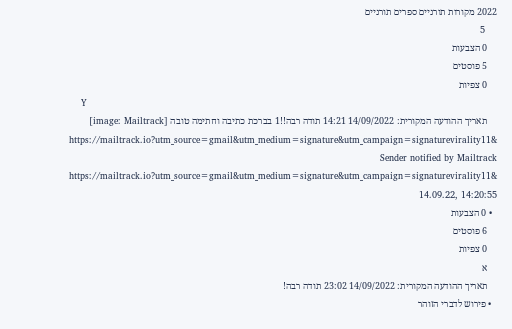2022 מקורות תורניים ספרים תורניים
    5
    0 הצבעות
    5 פוסטים
    0 צפיות
    Y
    תאריך ההודעה המקורית: 14/09/2022 14:21 תודה רבה!!1 בברכת כתיבה וחתימה טובה [image: Mailtrack] https://mailtrack.io?utm_source=gmail&utm_medium=signature&utm_campaign=signaturevirality11& Sender notified by Mailtrack https://mailtrack.io?utm_source=gmail&utm_medium=signature&utm_campaign=signaturevirality11& 14.09.22, 14:20:55
  • 0 הצבעות
    6 פוסטים
    0 צפיות
    א
    תאריך ההודעה המקורית: 14/09/2022 23:02 תודה רבה!
  • פירוש לדברי הזוהר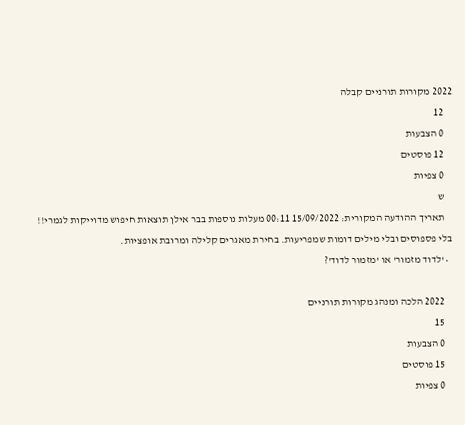2022 מקורות תורניים קבלה
    12
    0 הצבעות
    12 פוסטים
    0 צפיות
    ש
    תאריך ההודעה המקורית: 15/09/2022 00:11 מעלות נוספות בבר אילן תוצאות חיפוש מדוייקות לגמרי!! בלי פספוסים ובלי מילים דומות שמפריעות. בחירת מאגרים קלילה ומרובת אופציות.
  • 'לדוד מזמור' או 'מזמור לדוד'?

    2022 הלכה ומנהג מקורות תורניים
    15
    0 הצבעות
    15 פוסטים
    0 צפיות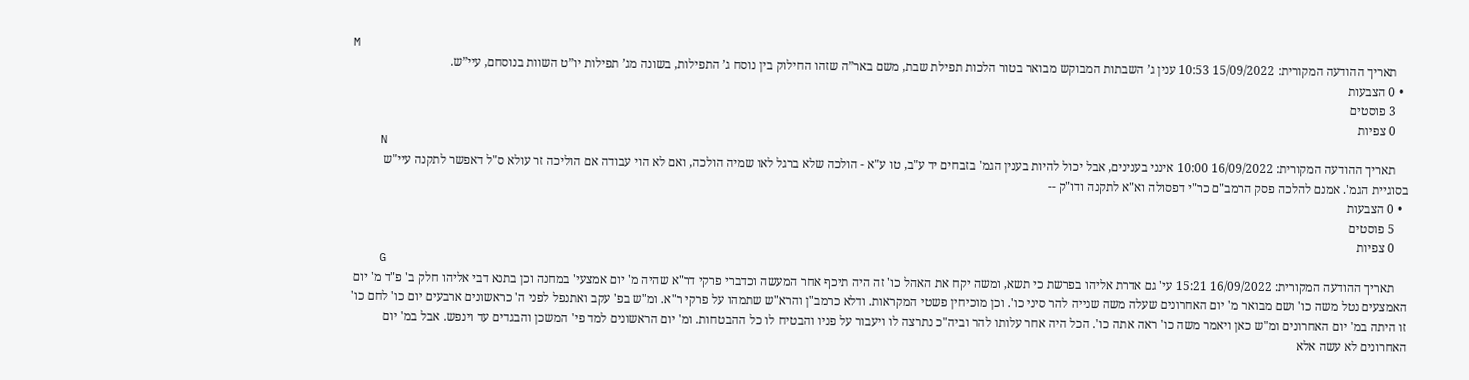M
    תאריך ההודעה המקורית: 15/09/2022 10:53 ענין ג’ השבתות המבוקש מבואר בטור הלכות תפילת שבת, משם באר”ה שזהו החילוק בין נוסח ג’ התפילות, בשונה מג’ תפילות יו”ט השוות בנוסחם, עיי”ש.
  • 0 הצבעות
    3 פוסטים
    0 צפיות
    N
    תאריך ההודעה המקורית: 16/09/2022 10:00 אינני בענינים, אבל יכול להיות בענין הגמ' בזבחים יד ע"ב, טו ע"א - הולכה שלא ברגל לאו שמיה הולכה, ואם לא הוי עבודה אם הוליכה זר עולא ס"ל דאפשר לתקנה עיי"ש בסוגיית הגמ'. אמנם להלכה פסק הרמב"ם כר"י דפסולה וא"א לתקנה ודו"ק --
  • 0 הצבעות
    5 פוסטים
    0 צפיות
    G
    תאריך ההודעה המקורית: 16/09/2022 15:21 עי' גם אדרת אליהו בפרשת כי תשא, ומשה יקח את האהל כו' זה היה תיכף אחר המעשה וכדברי פרקי דר"א שהיה מ' יום אמצעי' במחנה וכן בתנא דבי אליהו חלק ב' פ"ד מ' יום האמצעים נטל משה כו' ושם מבואר מ' יום האחרונים שעלה משה שנייה להר סיני כו'. וכן מוכיחין פשטי המקראות. ודלא כרמב"ן והרא"ש שתמהו על פרקי ר"א. ומ"ש בפ' עקב ואתנפל לפני ה' כראשונים ארבעים יום כו' לחם כו' זו היתה במ' יום האחרונים ומ"ש כאן ויאמר משה כו' ראה אתה כו'. הכל היה אחר עלותו להר וביה"כ נתרצה לו ויעבור על פניו והבטיח לו כל ההבטחות. ומ' יום הראשונים למד פי' המשכן והבגדים עד וינפש. אבל במ' יום האחרונים לא עשה אלא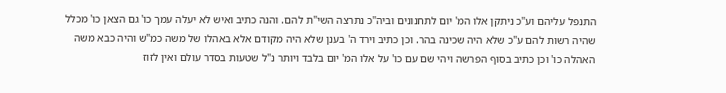התנפל עליהם וע"כ ניתקן אלו המ' יום לתחנונים וביה"כ נתרצה השי"ת להם. והנה כתיב ואיש לא יעלה עמך כו' גם הצאן כו' מכלל שהיה רשות להם ע"כ שלא היה שכינה בהר. וכן כתיב וירד ה' בענן שלא היה מקודם אלא באהלו של משה כמ"ש והיה כבא משה האהלה כו' וכן כתיב בסוף הפרשה ויהי שם עם כו' על אלו המ' יום בלבד ויותר נ"ל שטעות בסדר עולם ואין לזוז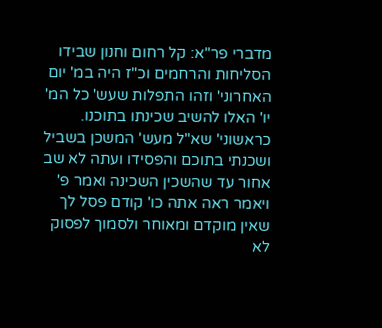מדברי פר"א: קל רחום וחנון שבידו הסליחות והרחמים וכ"ז היה במ' יום האחרוני' וזהו התפלות שעש' כל המ' יו' האלו להשיב שכינתו בתוכנו. כראשוני' שא"ל מעש' המשכן בשביל ושכנתי בתוכם והפסידו ועתה לא שב אחור עד שהשכין השכינה ואמר פ' ויאמר ראה אתה כו' קודם פסל לך שאין מוקדם ומאוחר ולסמוך לפסוק לא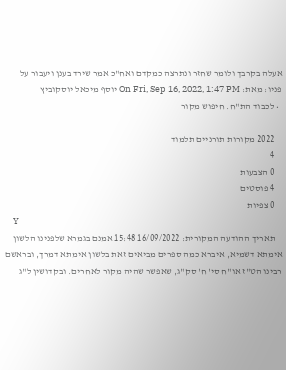אעלה בקרבך ולומר שחזר ונתרצה כמקדם ואח"כ אמר שירד בענן ויעבור על פניו: מאת: On Fri, Sep 16, 2022, 1:47 PM יוסף מיכאל יוסקוביץ
  • לכבוד הת"ח. חיפוש מקור

    2022 מקורות תורניים תלמוד
    4
    0 הצבעות
    4 פוסטים
    0 צפיות
    Y
    תאריך ההודעה המקורית: 16/09/2022 15:48 אמנם בגמרא שלפנינו הלשון אימתא דשמיא, איברא כמה ספרים מביאים זאת בלשון אימתא דמרך, ובראשם רבינו הט"ז או"ח סי' ח' סק"ג, שאפשר שהיה מקור לאחרים. ובקדושין ל"ג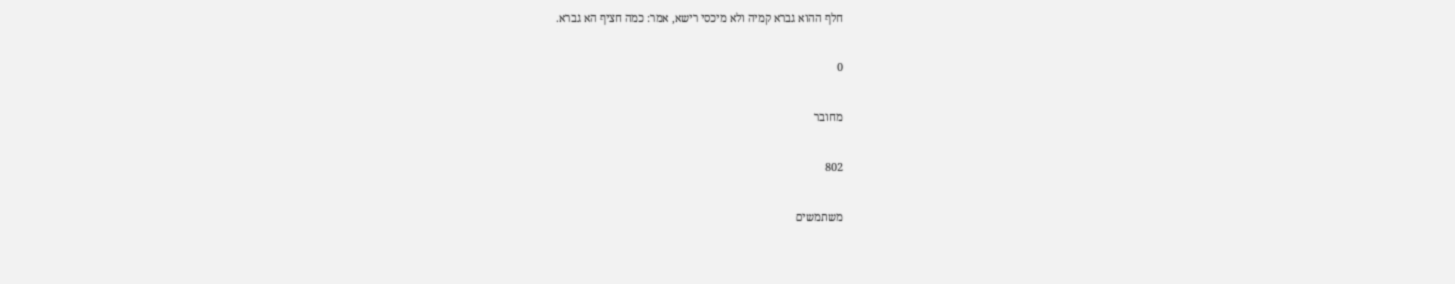חלף ההוא גברא קמיה ולא מיכסי רישא, אמר: כמה חציף הא גברא.

0

מחובר

802

משתמשים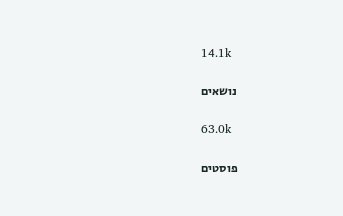14.1k

נושאים

63.0k

פוסטים